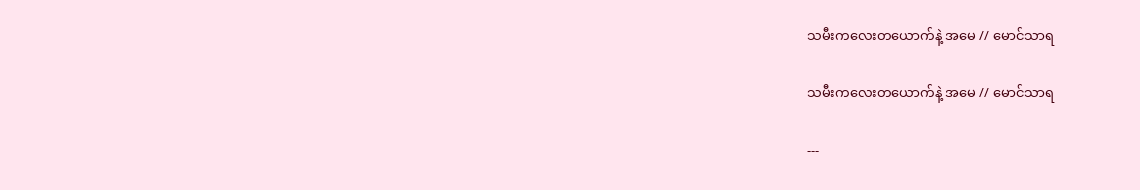သမီးကလေးတယောက်နဲ့ အမေ // မောင်သာရ

သမီးကလေးတယောက်နဲ့ အမေ // မောင်သာရ

---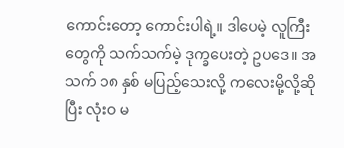ကောင်းတော့ ကောင်းပါရဲ့။ ဒါပေမဲ့ လူကြီးတွေကို သက်သက်မဲ့ ဒုက္ခပေးတဲ့ ဥပဒေ။ အသက် ၁၈ နှစ် မပြည့်သေးလို့ ကလေးမို့လို့ဆိုပြီး လုံးဝ မ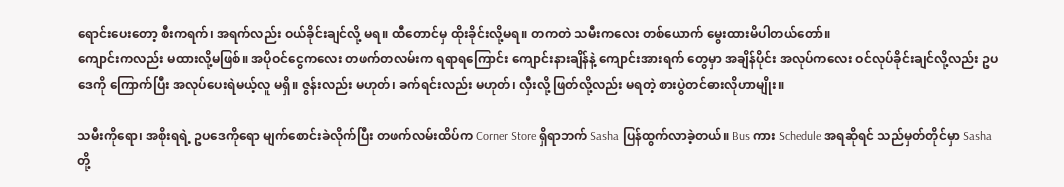ရောင်းပေးတော့ စီးကရက်၊ အရက်လည်း ဝယ်ခိုင်းချင်လို့ မရ။ ထီတောင်မှ ထိုးခိုင်းလို့မရ။ တကတဲ သမီးကလေး တစ်ယောက် မွေးထားမိပါတယ်တော်။
ကျောင်းကလည်း မထားလို့မဖြစ်။ အပိုဝင်ငွေကလေး တဖက်တလမ်းက ရရာရကြောင်း ကျောင်းနားချိန်နဲ့ ကျောင်းအားရက် တွေမှာ အချိန်ပိုင်း အလုပ်ကလေး ဝင်လုပ်ခိုင်းချင်လို့လည်း ဥပဒေကို ကြောက်ပြီး အလုပ်ပေးရဲမယ့်လူ မရှိ။ ဇွန်းလည်း မဟုတ်၊ ခက်ရင်းလည်း မဟုတ်၊ လှီးလို့ ဖြတ်လို့လည်း မရတဲ့ စားပွဲတင်ဓားလိုဟာမျိုး။

သမီးကိုရော၊ အစိုးရရဲ့ ဥပဒေကိုရော မျက်စောင်းခဲလိုက်ပြီး တဖက်လမ်းထိပ်က Corner Store ရှိရာဘက် Sasha ပြန်ထွက်လာခဲ့တယ်။ Bus ကား Schedule အရဆိုရင် သည်မှတ်တိုင်မှာ Sasha တို့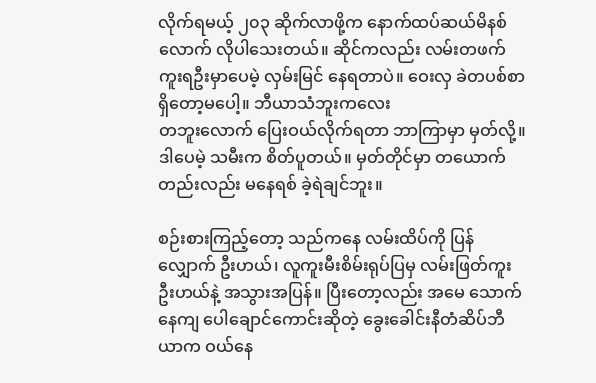လိုက်ရမယ့် ၂၀၃ ဆိုက်လာဖို့က နောက်ထပ်ဆယ်မိနစ်လောက် လိုပါသေးတယ်။ ဆိုင်ကလည်း လမ်းတဖက်ကူးရဦးမှာပေမဲ့ လှမ်းမြင် နေရတာပဲ။ ဝေးလှ ခဲတပစ်စာ ရှိတော့မပေါ့။ ဘီယာသံဘူးကလေး
တဘူးလောက် ပြေးဝယ်လိုက်ရတာ ဘာကြာမှာ မှတ်လို့။ ဒါပေမဲ့ သမီးက စိတ်ပူတယ်။ မှတ်တိုင်မှာ တယောက်တည်းလည်း မနေရစ် ခဲ့ရဲချင်ဘူး။

စဉ်းစားကြည့်တော့ သည်ကနေ လမ်းထိပ်ကို ပြန်လျှောက် ဦးဟယ်၊ လူကူးမီးစိမ်းရုပ်ပြမှ လမ်းဖြတ်ကူးဦးဟယ်နဲ့ အသွားအပြန်။ ပြီးတော့လည်း အမေ သောက်နေကျ ပေါချောင်ကောင်းဆိုတဲ့ ခွေးခေါင်းနီတံဆိပ်ဘီယာက ဝယ်နေ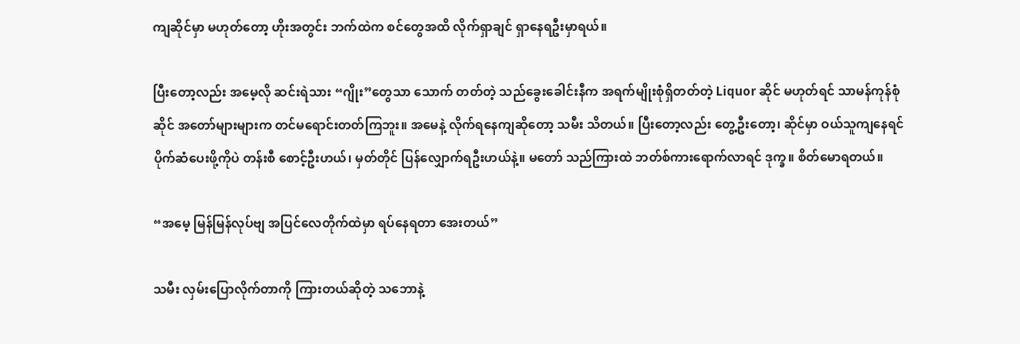ကျဆိုင်မှာ မဟုတ်တော့ ဟိုးအတွင်း ဘက်ထဲက စင်တွေအထိ လိုက်ရှာချင် ရှာနေရဦးမှာရယ်။

ပြီးတော့လည်း အမေ့လို ဆင်းရဲသား “ဂျိုး”တွေသာ သောက် တတ်တဲ့ သည်ခွေးခေါင်းနီက အရက်မျိုးစုံရှိတတ်တဲ့ Liquor ဆိုင် မဟုတ်ရင် သာမန်ကုန်စုံဆိုင် အတော်များများက တင်မရောင်းတတ်ကြဘူး။ အမေနဲ့ လိုက်ရနေကျဆိုတော့ သမီး သိတယ်။ ပြီးတော့လည်း တွေ့ဦးတော့၊ ဆိုင်မှာ ဝယ်သူကျနေရင် ပိုက်ဆံပေးဖို့ကိုပဲ တန်းစီ စောင့်ဦးဟယ်၊ မှတ်တိုင် ပြန်လျှောက်ရဦးဟယ်နဲ့။ မတော် သည်ကြားထဲ ဘတ်စ်ကားရောက်လာရင် ဒုက္ခ။ စိတ်မောရတယ်။

“အမေ့ မြန်မြန်လုပ်ဗျ အပြင်လေတိုက်ထဲမှာ ရပ်နေရတာ အေးတယ်”

သမီး လှမ်းပြောလိုက်တာကို ကြားတယ်ဆိုတဲ့ သဘောနဲ့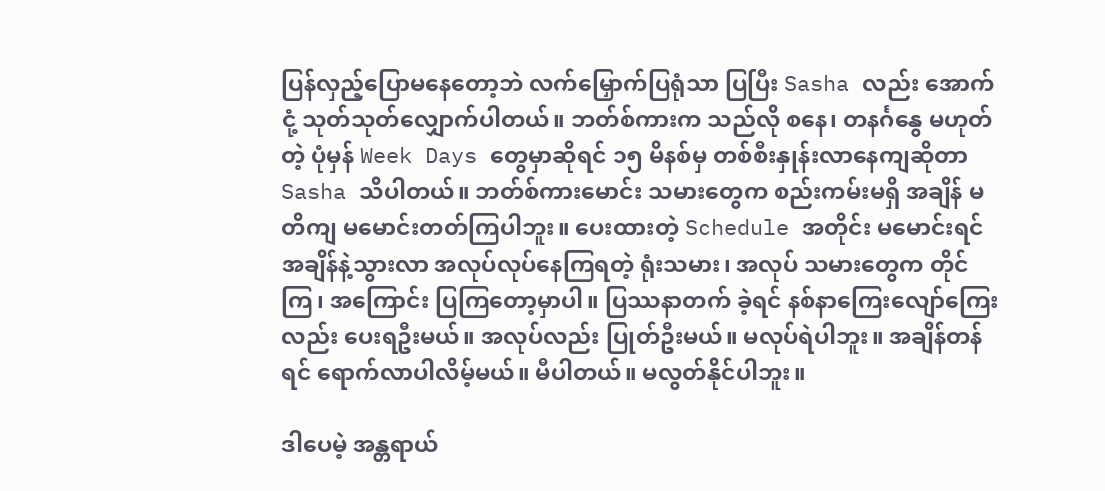ပြန်လှည့်ပြောမနေတော့ဘဲ လက်မြှောက်ပြရုံသာ ပြပြီး Sasha လည်း အောက်ငုံ့ သုတ်သုတ်လျှောက်ပါတယ်။ ဘတ်စ်ကားက သည်လို စနေ၊ တနင်္ဂနွေ မဟုတ်တဲ့ ပုံမှန် Week Days တွေမှာဆိုရင် ၁၅ မိနစ်မှ တစ်စီးနှုန်းလာနေကျဆိုတာ Sasha သိပါတယ်။ ဘတ်စ်ကားမောင်း သမားတွေက စည်းကမ်းမရှိ အချိန် မတိကျ မမောင်းတတ်ကြပါဘူး။ ပေးထားတဲ့ Schedule အတိုင်း မမောင်းရင် အချိန်နဲ့သွားလာ အလုပ်လုပ်နေကြရတဲ့ ရုံးသမား၊ အလုပ် သမားတွေက တိုင်ကြ၊ အကြောင်း ပြကြတော့မှာပါ။ ပြဿနာတက် ခဲ့ရင် နစ်နာကြေးလျော်ကြေးလည်း ပေးရဦးမယ်။ အလုပ်လည်း ပြုတ်ဦးမယ်။ မလုပ်ရဲပါဘူး။ အချိန်တန်ရင် ရောက်လာပါလိမ့်မယ်။ မီပါတယ်။ မလွတ်နိုင်ပါဘူး။

ဒါပေမဲ့ အန္တရာယ်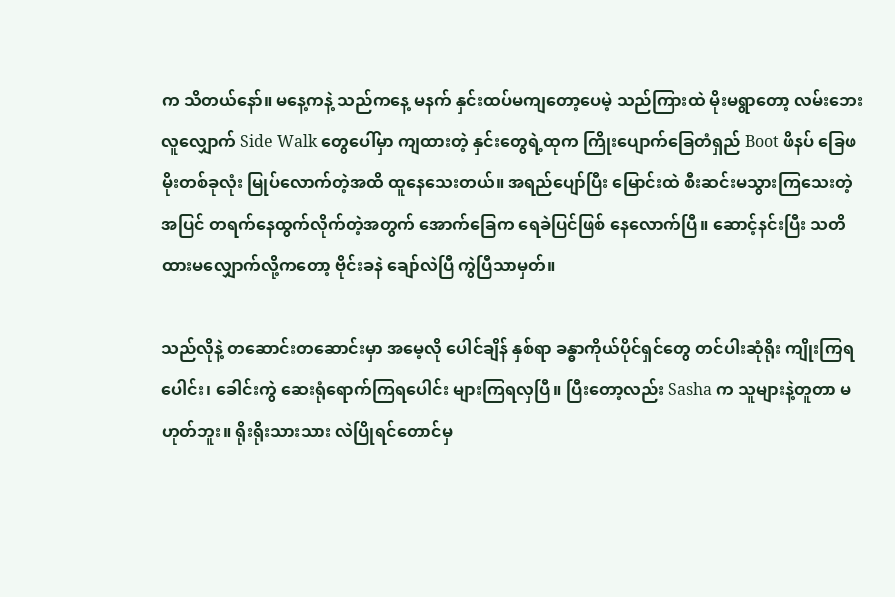က သိတယ်နော်။ မနေ့ကနဲ့ သည်ကနေ့ မနက် နှင်းထပ်မကျတော့ပေမဲ့ သည်ကြားထဲ မိုးမရွာတော့ လမ်းဘေး လူလျှောက် Side Walk တွေပေါ်မှာ ကျထားတဲ့ နှင်းတွေရဲ့ထုက ကြိုးပျောက်ခြေတံရှည် Boot ဖိနပ် ခြေဖမိုးတစ်ခုလုံး မြုပ်လောက်တဲ့အထိ ထူနေသေးတယ်။ အရည်ပျော်ပြီး မြောင်းထဲ စီးဆင်းမသွားကြသေးတဲ့ အပြင် တရက်နေထွက်လိုက်တဲ့အတွက် အောက်ခြေက ရေခဲပြင်ဖြစ် နေလောက်ပြီ။ ဆောင့်နင်းပြီး သတိထားမလျှောက်လို့ကတော့ ဗိုင်းခနဲ ချော်လဲပြီ ကွဲပြီသာမှတ်။

သည်လိုနဲ့ တဆောင်းတဆောင်းမှာ အမေ့လို ပေါင်ချိန် နှစ်ရာ ခန္ဓာကိုယ်ပိုင်ရှင်တွေ တင်ပါးဆုံရိုး ကျိုးကြရပေါင်း၊ ခေါင်းကွဲ ဆေးရုံရောက်ကြရပေါင်း များကြရလှပြီ။ ပြီးတော့လည်း Sasha က သူများနဲ့တူတာ မဟုတ်ဘူး။ ရိုးရိုးသားသား လဲပြိုရင်တောင်မှ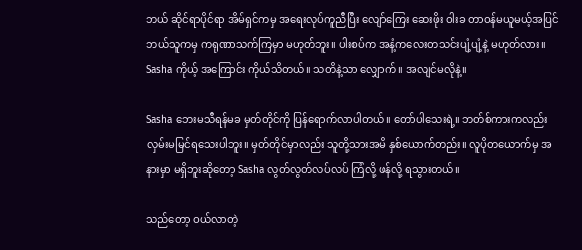ဘယ် ဆိုင်ရာပိုင်ရာ အိမ်ရှင်ကမှ အရေးလုပ်ကူညီပြီး လျော်ကြေး ဆေးဖိုး ဝါးခ တာဝန်မယူမယ့်အပြင် ဘယ်သူကမှ ကရုဏာသက်ကြမှာ မဟုတ်ဘူး။ ပါးစပ်က အနံ့ကလေးတသင်းပျံ့ပျံ့နဲ့ မဟုတ်လား။ Sasha ကိုယ့် အကြောင်း ကိုယ်သိတယ်။ သတိနဲ့သာ လျှောက်။ အလျင်မလိုနဲ့။

Sasha ဘေးမသီရန်မခ မှတ်တိုင်ကို ပြန်ရောက်လာပါတယ်။ တော်ပါသေးရဲ့။ ဘတ်စ်ကားကလည်း လှမ်းမမြင်ရသေးပါဘူး။ မှတ်တိုင်မှာလည်း သူတို့သားအမိ နှစ်ယောက်တည်း။ လူပိုတယောက်မှ အနားမှာ မရှိဘူးဆိုတော့ Sasha လွတ်လွတ်လပ်လပ် ကြံလို့ ဖန်လို့ ရသွားတယ်။

သည်တော့ ဝယ်လာတဲ့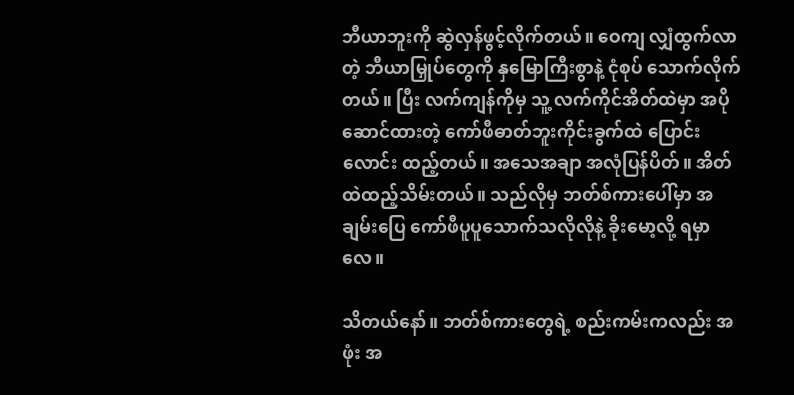ဘီယာဘူးကို ဆွဲလှန်ဖွင့်လိုက်တယ်။ ဝေကျ လျှံထွက်လာတဲ့ ဘီယာမြှုပ်တွေကို နှမြောကြီးစွာနဲ့ ငုံစုပ် သောက်လိုက်တယ်။ ပြီး လက်ကျန်ကိုမှ သူ့ လက်ကိုင်အိတ်ထဲမှာ အပိုဆောင်ထားတဲ့ ကော်ဖီဓာတ်ဘူးကိုင်းခွက်ထဲ ပြောင်းလောင်း ထည့်တယ်။ အသေအချာ အလုံပြန်ပိတ်။ အိတ်ထဲထည့်သိမ်းတယ်။ သည်လိုမှ ဘတ်စ်ကားပေါ်မှာ အချမ်းပြေ ကော်ဖီပူပူသောက်သလိုလိုနဲ့ ခိုးမော့လို့ ရမှာလေ။

သိတယ်နော်။ ဘတ်စ်ကားတွေရဲ့ စည်းကမ်းကလည်း အဖုံး အ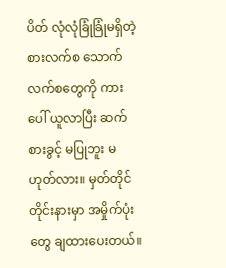ပိတ် လုံလုံခြုံခြုံမရှိတဲ့ စားလက်စ သောက်လက်စတွေကို ကားပေါ် ယူလာပြီး ဆက်စားခွင့် မပြုဘူး မဟုတ်လား။ မှတ်တိုင်တိုင်းနားမှာ အမှိုက်ပုံးတွေ ချထားပေးတယ်။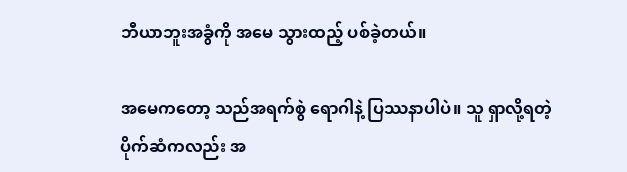ဘီယာဘူးအခွံကို အမေ သွားထည့် ပစ်ခဲ့တယ်။

အမေကတော့ သည်အရက်စွဲ ရောဂါနဲ့ ပြဿနာပါပဲ။ သူ ရှာလို့ရတဲ့ ပိုက်ဆံကလည်း အ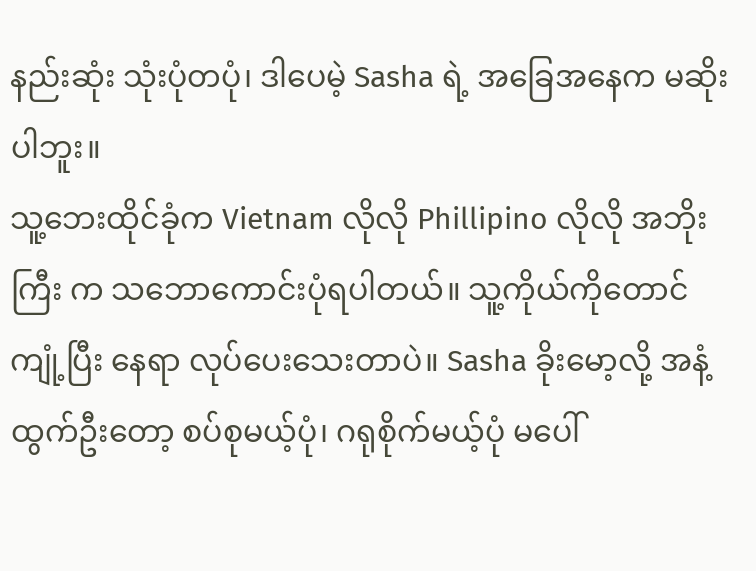နည်းဆုံး သုံးပုံတပုံ၊ ဒါပေမဲ့ Sasha ရဲ့ အခြေအနေက မဆိုးပါဘူး။
သူ့ဘေးထိုင်ခုံက Vietnam လိုလို Phillipino လိုလို အဘိုးကြီး က သဘောကောင်းပုံရပါတယ်။ သူ့ကိုယ်ကိုတောင် ကျုံ့ပြီး နေရာ လုပ်ပေးသေးတာပဲ။ Sasha ခိုးမော့လို့ အနံ့ထွက်ဦးတော့ စပ်စုမယ့်ပုံ၊ ဂရုစိုက်မယ့်ပုံ မပေါ်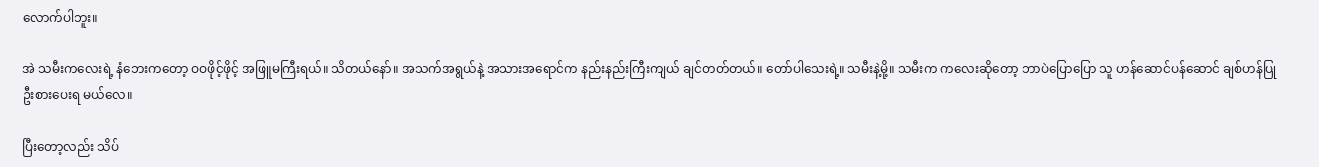လောက်ပါဘူး။

အဲ သမီးကလေးရဲ့ နံဘေးကတော့ ဝဝဖိုင့်ဖိုင့် အဖြူမကြီးရယ်။ သိတယ်နော်။ အသက်အရွယ်နဲ့ အသားအရောင်က နည်းနည်းကြီးကျယ် ချင်တတ်တယ်။ တော်ပါသေးရဲ့။ သမီးနဲ့မို့။ သမီးက ကလေးဆိုတော့ ဘာပဲပြောပြော သူ ဟန်ဆောင်ပန်ဆောင် ချစ်ဟန်ပြု ဦးစားပေးရ မယ်လေ။

ပြီးတော့လည်း သိပ်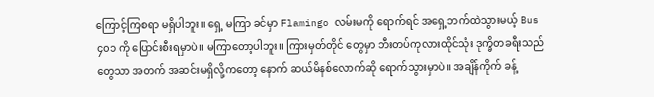ကြောင့်ကြစရာ မရှိပါဘူး။ ရှေ့ မကြာ ခင်မှာ Flamingo လမ်းမကို ရောက်ရင် အရှေ့ဘက်ထဲသွားမယ့် Bus ၄၀၁ ကို ပြောင်းစီးရမှာပဲ။ မကြာတော့ပါဘူး။ ကြားမှတ်တိုင် တွေမှာ ဘီးတပ်ကုလားထိုင်သုံး ဒုက္ခိတခရီးသည်တွေသာ အတက် အဆင်းမရှိလို့ကတော့ နောက် ဆယ်မိနစ်လောက်ဆို ရောက်သွားမှာပဲ။ အချိန်ကိုက် ခန့်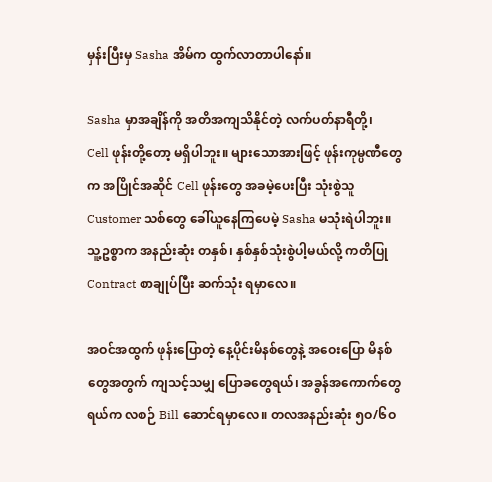မှန်းပြီးမှ Sasha အိမ်က ထွက်လာတာပါနော်။

Sasha မှာအချိန်ကို အတိအကျသိနိုင်တဲ့ လက်ပတ်နာရီတို့၊
Cell ဖုန်းတို့တော့ မရှိပါဘူး။ များသောအားဖြင့် ဖုန်းကုမ္ပဏီတွေက အပြိုင်အဆိုင် Cell ဖုန်းတွေ အခမဲ့ပေးပြီး သုံးစွဲသူ Customer သစ်တွေ ခေါ်ယူနေကြပေမဲ့ Sasha မသုံးရဲပါဘူး။ သူ့ဥစ္စာက အနည်းဆုံး တနှစ်၊ နှစ်နှစ်သုံးစွဲပါ့မယ်လို့ ကတိပြု Contract စာချုပ်ပြီး ဆက်သုံး ရမှာလေ။

အဝင်အထွက် ဖုန်းပြောတဲ့ နေ့ပိုင်းမိနစ်တွေနဲ့ အဝေးပြော မိနစ်တွေအတွက် ကျသင့်သမျှ ပြောခတွေရယ်၊ အခွန်အကောက်တွေ ရယ်က လစဉ် Bill ဆောင်ရမှာလေ။ တလအနည်းဆုံး ၅ဝ/၆ဝ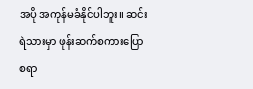အပို အကုန်မခံနိုင်ပါဘူး။ ဆင်းရဲသားမှာ ဖုန်းဆက်စကားပြောစရာ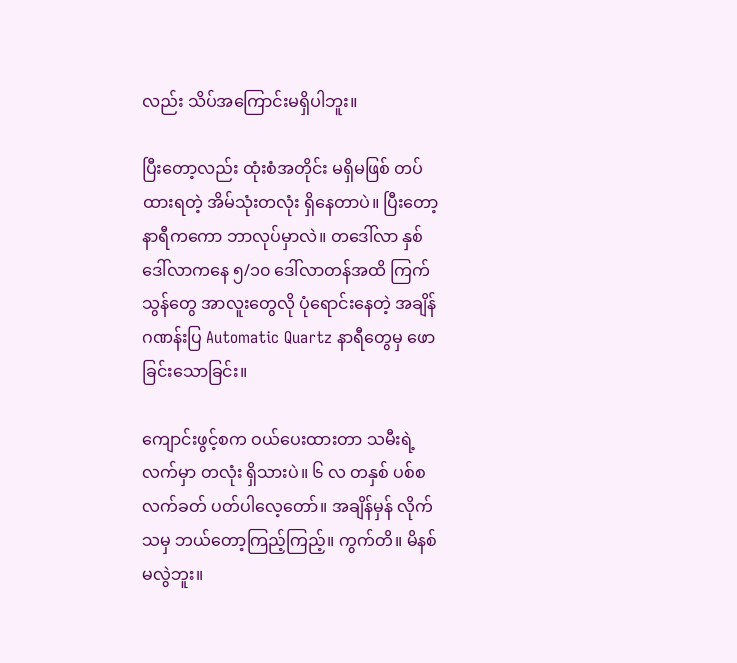လည်း သိပ်အကြောင်းမရှိပါဘူး။

ပြီးတော့လည်း ထုံးစံအတိုင်း မရှိမဖြစ် တပ်ထားရတဲ့ အိမ်သုံးတလုံး ရှိနေတာပဲ။ ပြီးတော့ နာရီကကော ဘာလုပ်မှာလဲ။ တဒေါ်လာ နှစ်ဒေါ်လာကနေ ၅/၁၀ ဒေါ်လာတန်အထိ ကြက်သွန်တွေ အာလူးတွေလို ပုံရောင်းနေတဲ့ အချိန်ဂဏန်းပြ Automatic Quartz နာရီတွေမှ ဖောခြင်းသောခြင်း။

ကျောင်းဖွင့်စက ဝယ်ပေးထားတာ သမီးရဲ့ လက်မှာ တလုံး ရှိသားပဲ။ ၆ လ တနှစ် ပစ်စလက်ခတ် ပတ်ပါလေ့တော်။ အချိန်မှန် လိုက်သမှ ဘယ်တော့ကြည့်ကြည့်။ ကွက်တိ။ မိနစ်မလွဲဘူး။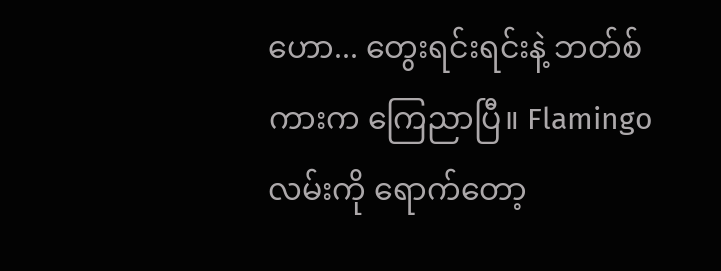ဟော... တွေးရင်းရင်းနဲ့ ဘတ်စ်ကားက ကြေညာပြီ။ Flamingo လမ်းကို ရောက်တော့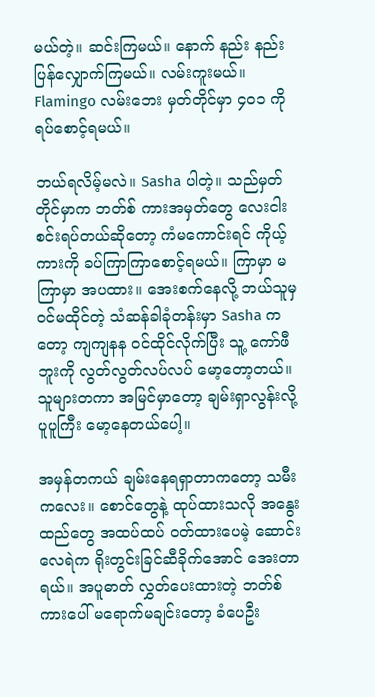မယ်တဲ့။ ဆင်းကြမယ်။ နောက် နည်း နည်း ပြန်လျှောက်ကြမယ်။ လမ်းကူးမယ်။ Flamingo လမ်းဘေး မှတ်တိုင်မှာ ၄၀၁ ကို ရပ်စောင့်ရမယ်။

ဘယ်ရလိမ့်မလဲ။ Sasha ပါတဲ့။ သည်မှတ်တိုင်မှာက ဘတ်စ် ကားအမှတ်တွေ လေးငါးစင်းရပ်တယ်ဆိုတော့ ကံမကောင်းရင် ကိုယ့် ကားကို ခပ်ကြာကြာစောင့်ရမယ်။ ကြာမှာ မကြာမှာ အပထား။ အေးစက်နေလို့ ဘယ်သူမှ ဝင်မထိုင်တဲ့ သံဆန်ခါခုံတန်းမှာ Sasha ကတော့ ကျကျနန ဝင်ထိုင်လိုက်ပြီး သူ့ ကော်ဖီဘူးကို လွတ်လွတ်လပ်လပ် မော့တော့တယ်။ သူများတကာ အမြင်မှာတော့ ချမ်းရှာလွန်းလို့ ပူပူကြီး မော့နေတယ်ပေါ့။

အမှန်တကယ် ချမ်းနေရရှာတာကတော့ သမီးကလေး။ စောင်တွေနဲ့ ထုပ်ထားသလို အနွေးထည်တွေ အထပ်ထပ် ဝတ်ထားပေမဲ့ ဆောင်းလေရဲက ရိုးတွင်းခြင်ဆီခိုက်အောင် အေးတာရယ်။ အပူဓာတ် လွှတ်ပေးထားတဲ့ ဘတ်စ်ကားပေါ် မရောက်မချင်းတော့ ခံပေဦး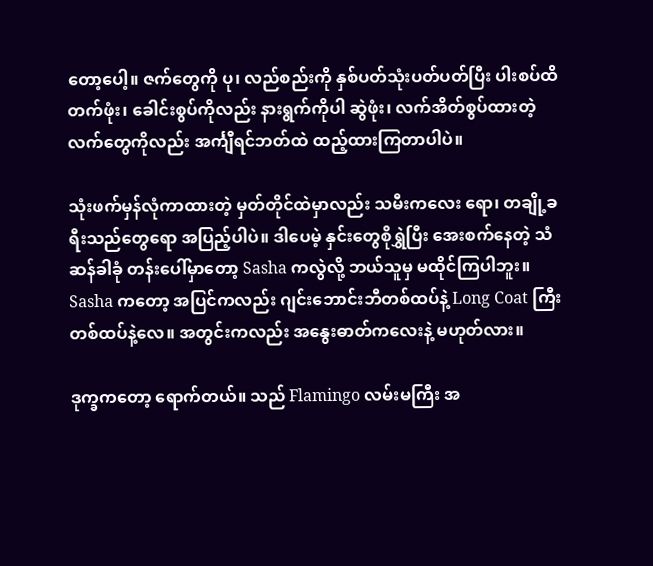တော့ပေါ့။ ဇက်တွေကို ပု၊ လည်စည်းကို နှစ်ပတ်သုံးပတ်ပတ်ပြီး ပါးစပ်ထိ တက်ဖုံး၊ ခေါင်းစွပ်ကိုလည်း နားရွက်ကိုပါ ဆွဲဖုံး၊ လက်အိတ်စွပ်ထားတဲ့ လက်တွေကိုလည်း အင်္ကျီရင်ဘတ်ထဲ ထည့်ထားကြတာပါပဲ။

သုံးဖက်မှန်လုံကာထားတဲ့ မှတ်တိုင်ထဲမှာလည်း သမီးကလေး ရော၊ တချို့ခရီးသည်တွေရော အပြည့်ပါပဲ။ ဒါပေမဲ့ နှင်းတွေစိုရွှဲပြီး အေးစက်နေတဲ့ သံဆန်ခါခုံ တန်းပေါ်မှာတော့ Sasha ကလွဲလို့ ဘယ်သူမှ မထိုင်ကြပါဘူး။ Sasha ကတော့ အပြင်ကလည်း ဂျင်းဘောင်းဘီတစ်ထပ်နဲ့ Long Coat ကြီးတစ်ထပ်နဲ့လေ။ အတွင်းကလည်း အနွေးဓာတ်ကလေးနဲ့ မဟုတ်လား။

ဒုက္ခကတော့ ရောက်တယ်။ သည် Flamingo လမ်းမကြီး အ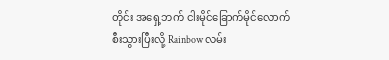တိုင်း အရှေ့ဘက် ငါးမိုင်ခြောက်မိုင်လောက် စီးသွားပြီးလို့ Rainbow လမ်း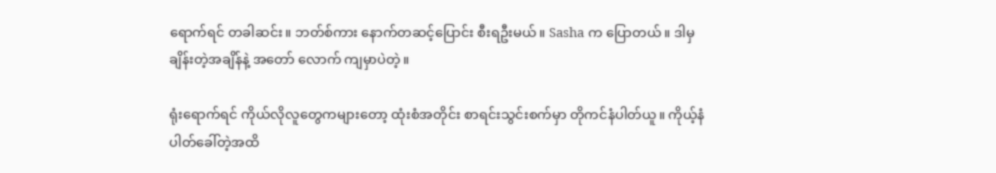ရောက်ရင် တခါဆင်း။ ဘတ်စ်ကား နောက်တဆင့်ပြောင်း စီးရဦးမယ်။ Sasha က ပြောတယ်။ ဒါမှ ချိန်းတဲ့အချိန်နဲ့ အတော် လောက် ကျမှာပဲတဲ့။

ရုံးရောက်ရင် ကိုယ်လိုလူတွေကများတော့ ထုံးစံအတိုင်း စာရင်းသွင်းစက်မှာ တိုကင်နံပါတ်ယူ။ ကိုယ့်နံပါတ်ခေါ်တဲ့အထိ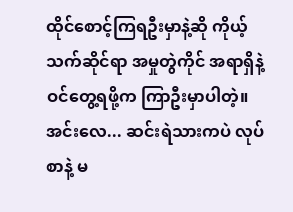ထိုင်စောင့်ကြရဦးမှာနဲ့ဆို ကိုယ့်သက်ဆိုင်ရာ အမှုတွဲကိုင် အရာရှိနဲ့ ဝင်တွေ့ရဖို့က ကြာဦးမှာပါတဲ့။ အင်းလေ... ဆင်းရဲသားကပဲ လုပ်စာနဲ့ မ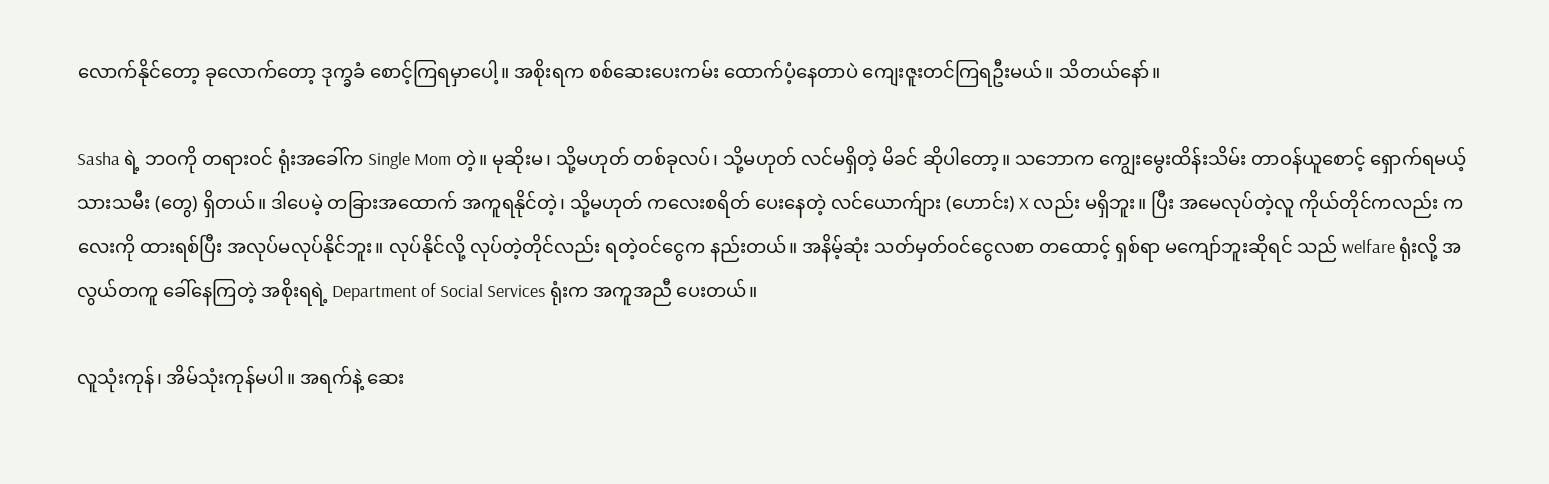လောက်နိုင်တော့ ခုလောက်တော့ ဒုက္ခခံ စောင့်ကြရမှာပေါ့။ အစိုးရက စစ်ဆေးပေးကမ်း ထောက်ပံ့နေတာပဲ ကျေးဇူးတင်ကြရဦးမယ်။ သိတယ်နော်။

Sasha ရဲ့ ဘဝကို တရားဝင် ရုံးအခေါ်က Single Mom တဲ့။ မုဆိုးမ၊ သို့မဟုတ် တစ်ခုလပ်၊ သို့မဟုတ် လင်မရှိတဲ့ မိခင် ဆိုပါတော့။ သဘောက ကျွေးမွေးထိန်းသိမ်း တာဝန်ယူစောင့် ရှောက်ရမယ့် သားသမီး (တွေ) ရှိတယ်။ ဒါပေမဲ့ တခြားအထောက် အကူရနိုင်တဲ့၊ သို့မဟုတ် ကလေးစရိတ် ပေးနေတဲ့ လင်ယောက်ျား (ဟောင်း) X လည်း မရှိဘူး။ ပြီး အမေလုပ်တဲ့လူ ကိုယ်တိုင်ကလည်း ကလေးကို ထားရစ်ပြီး အလုပ်မလုပ်နိုင်ဘူး။ လုပ်နိုင်လို့ လုပ်တဲ့တိုင်လည်း ရတဲ့ဝင်ငွေက နည်းတယ်။ အနိမ့်ဆုံး သတ်မှတ်ဝင်ငွေလစာ တထောင့် ရှစ်ရာ မကျော်ဘူးဆိုရင် သည် welfare ရုံးလို့ အလွယ်တကူ ခေါ်နေကြတဲ့ အစိုးရရဲ့ Department of Social Services ရုံးက အကူအညီ ပေးတယ်။

လူသုံးကုန်၊ အိမ်သုံးကုန်မပါ။ အရက်နဲ့ ဆေး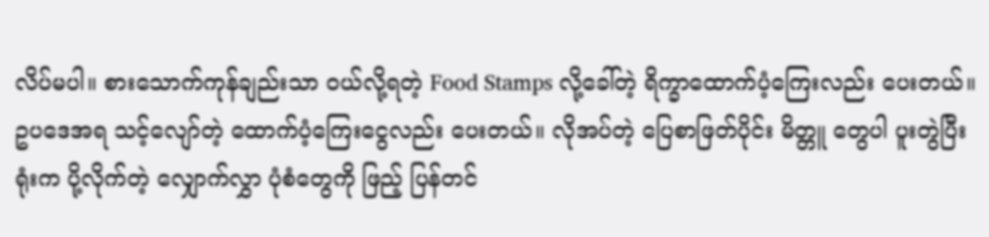လိပ်မပါ။ စားသောက်ကုန်ချည်းသာ ဝယ်လို့ရတဲ့ Food Stamps လို့ခေါ်တဲ့ ရိက္ခာထောက်ပံ့ကြေးလည်း ပေးတယ်။ ဥပဒေအရ သင့်လျော်တဲ့ ထောက်ပံ့ကြေးငွေလည်း ပေးတယ်။ လိုအပ်တဲ့ ပြေစာဖြတ်ပိုင်း မိတ္တူ တွေပါ ပူးတွဲပြီး ရုံးက ပို့လိုက်တဲ့ လျှောက်လွှာ ပုံစံတွေကို ဖြည့် ပြန်တင်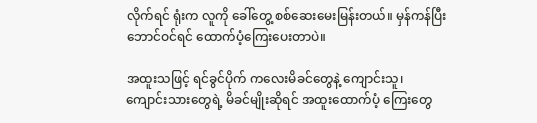လိုက်ရင် ရုံးက လူကို ခေါ်တွေ့ စစ်ဆေးမေးမြန်းတယ်။ မှန်ကန်ပြီး ဘောင်ဝင်ရင် ထောက်ပံ့ကြေးပေးတာပဲ။

အထူးသဖြင့် ရင်ခွင်ပိုက် ကလေးမိခင်တွေနဲ့ ကျောင်းသူ၊ ကျောင်းသားတွေရဲ့ မိခင်မျိုးဆိုရင် အထူးထောက်ပံ့ ကြေးတွေ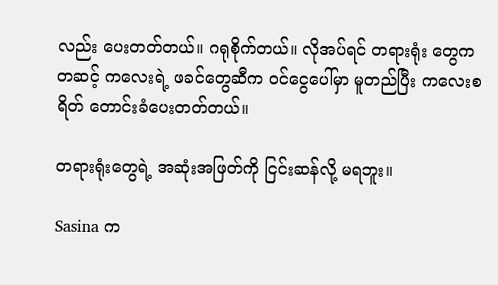လည်း ပေးတတ်တယ်။ ဂရုစိုက်တယ်။ လိုအပ်ရင် တရားရုံး တွေကတဆင့် ကလေးရဲ့ ဖခင်တွေဆီက ဝင်ငွေပေါ်မှာ မူတည်ပြီး ကလေးစရိတ် တောင်းခံပေးတတ်တယ်။

တရားရုံးတွေရဲ့ အဆုံးအဖြတ်ကို ငြင်းဆန်လို့ မရဘူး။

Sasina က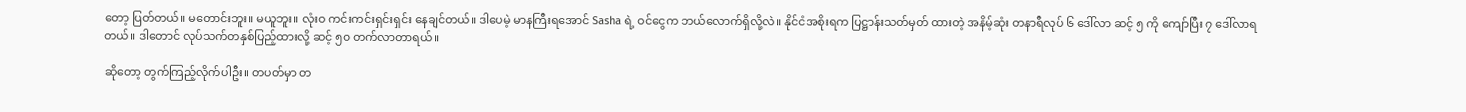တော့ ပြတ်တယ်။ မတောင်းဘူး။ မယူဘူး။ လုံးဝ ကင်းကင်းရှင်းရှင်း နေချင်တယ်။ ဒါပေမဲ့ မာနကြီးရအောင် Sasha ရဲ့ ဝင်ငွေက ဘယ်လောက်ရှိလို့လဲ။ နိုင်ငံအစိုးရက ပြဋ္ဌာန်းသတ်မှတ် ထားတဲ့ အနိမ့်ဆုံး တနာရီလုပ် ၆ ဒေါ်လာ ဆင့် ၅ ကို ကျော်ပြီး ၇ ဒေါ်လာရတယ်။ ဒါတောင် လုပ်သက်တနှစ်ပြည့်ထားလို့ ဆင့် ၅၀ တက်လာတာရယ်။

ဆိုတော့ တွက်ကြည့်လိုက်ပါဦး။ တပတ်မှာ တ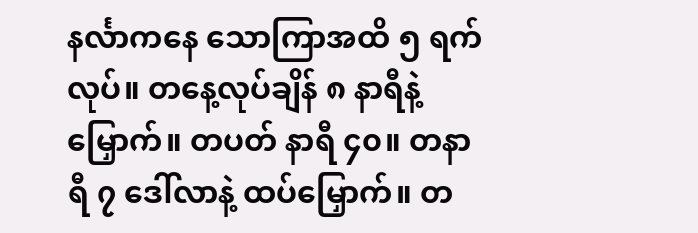နင်္လာကနေ သောကြာအထိ ၅ ရက်လုပ်။ တနေ့လုပ်ချိန် ၈ နာရီနဲ့ မြှောက်။ တပတ် နာရီ ၄၀။ တနာရီ ၇ ဒေါ်လာနဲ့ ထပ်မြှောက်။ တ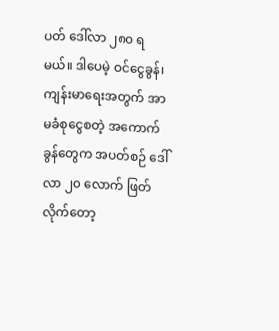ပတ် ဒေါ်လာ ၂၈၀ ရမယ်။ ဒါပေမဲ့ ဝင်ငွေခွန်၊ ကျန်းမာရေးအတွက် အာမခံစုငွေစတဲ့ အကောက်ခွန်တွေက အပတ်စဉ် ဒေါ်လာ ၂၀ လောက် ဖြတ်လိုက်တော့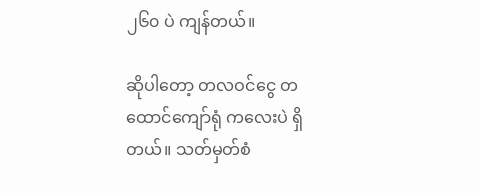၂၆၀ ပဲ ကျန်တယ်။

ဆိုပါတော့ တလဝင်ငွေ တထောင်ကျော်ရုံ ကလေးပဲ ရှိတယ်။ သတ်မှတ်စံ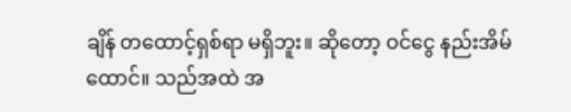ချိန် တထောင့်ရှစ်ရာ မရှိဘူး။ ဆိုတော့ ဝင်ငွေ နည်းအိမ်ထောင်။ သည်အထဲ အ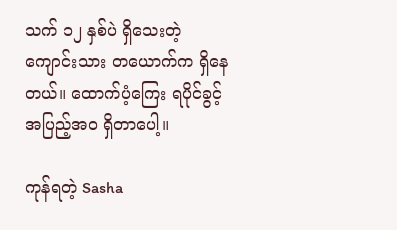သက် ၁၂ နှစ်ပဲ ရှိသေးတဲ့ ကျောင်းသား တယောက်က ရှိနေတယ်။ ထောက်ပံ့ကြေး ရပိုင်ခွင့် အပြည့်အဝ ရှိတာပေါ့။

ကုန်ရတဲ့ Sasha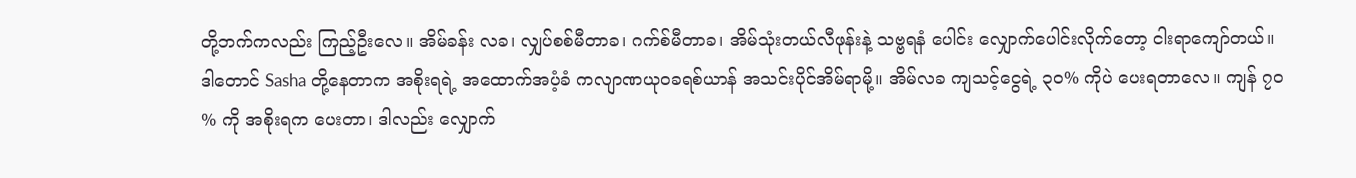တို့ဘက်ကလည်း ကြည့်ဦးလေ။ အိမ်ခန်း လခ၊ လျှပ်စစ်မီတာခ၊ ဂက်စ်မီတာခ၊ အိမ်သုံးတယ်လီဖုန်းနဲ့ သဗ္ဗရနံ ပေါင်း လျှောက်ပေါင်းလိုက်တော့ ငါးရာကျော်တယ်။ ဒါတောင် Sasha တို့နေတာက အစိုးရရဲ့ အထောက်အပံ့ခံ ကလျာဏယုဝခရစ်ယာန် အသင်းပိုင်အိမ်ရာမို့။ အိမ်လခ ကျသင့်ငွေရဲ့ ၃၀% ကိုပဲ ပေးရတာလေ။ ကျန် ၇၀ % ကို အစိုးရက ပေးတာ၊ ဒါလည်း လျှောက်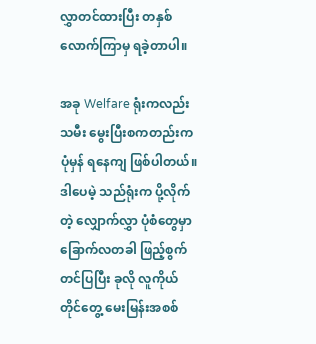လွှာတင်ထားပြီး တနှစ်လောက်ကြာမှ ရခဲ့တာပါ။

အခု Welfare ရုံးကလည်း သမီး မွေးပြီးစကတည်းက ပုံမှန် ရနေကျ ဖြစ်ပါတယ်။ ဒါပေမဲ့ သည်ရုံးက ပို့လိုက်တဲ့ လျှောက်လွှာ ပုံစံတွေမှာ ခြောက်လတခါ ဖြည့်စွက်တင်ပြပြီး ခုလို လူကိုယ်တိုင်တွေ့ မေးမြန်းအစစ်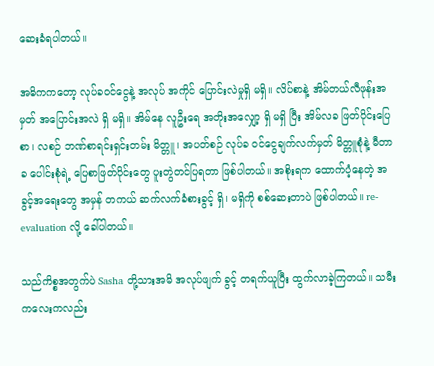ဆေးခံရပါတယ်။

အဓိကကတော့ လုပ်ခဝင်ငွေနဲ့ အလုပ် အကိုင် ပြောင်းလဲမှုရှိ မရှိ။ လိပ်စာနဲ့ အိမ်တယ်လီဖုန်းအမှတ် အပြောင်းအလဲ ရှိ မရှိ။ အိမ်နေ လူဦးရေ အတိုးအလျှော့ ရှိ မရှိ ပြီး အိမ်လခ ဖြတ်ပိုင်းပြေစာ၊ လစဉ် ဘဏ်စာရင်းရှင်းတမ်း မိတ္တူ၊ အပတ်စဉ် လုပ်ခ ဝင်ငွေချက်လက်မှတ် မိတ္တူစုံနဲ့ မီတာခ ပေါင်းစုံရဲ့ ပြေစာဖြတ်ပိုင်းတွေ ပူးတွဲတင်ပြရတာ ဖြစ်ပါတယ်။ အစိုးရက ထောက်ပံ့နေတဲ့ အခွင့်အရေးတွေ အမှန် တကယ် ဆက်လက်ခံစားခွင့် ရှိ၊ မရှိကို စစ်ဆေးတာပဲ ဖြစ်ပါတယ်။ re-evaluation လို့ ခေါ်ပါတယ်။

သည်ကိစ္စအတွက်ပဲ Sasha တို့သားအမိ အလုပ်ဖျက် ခွင့် တရက်ယူပြီး ထွက်လာခဲ့ကြတယ်။ သမီးကလေးကလည်း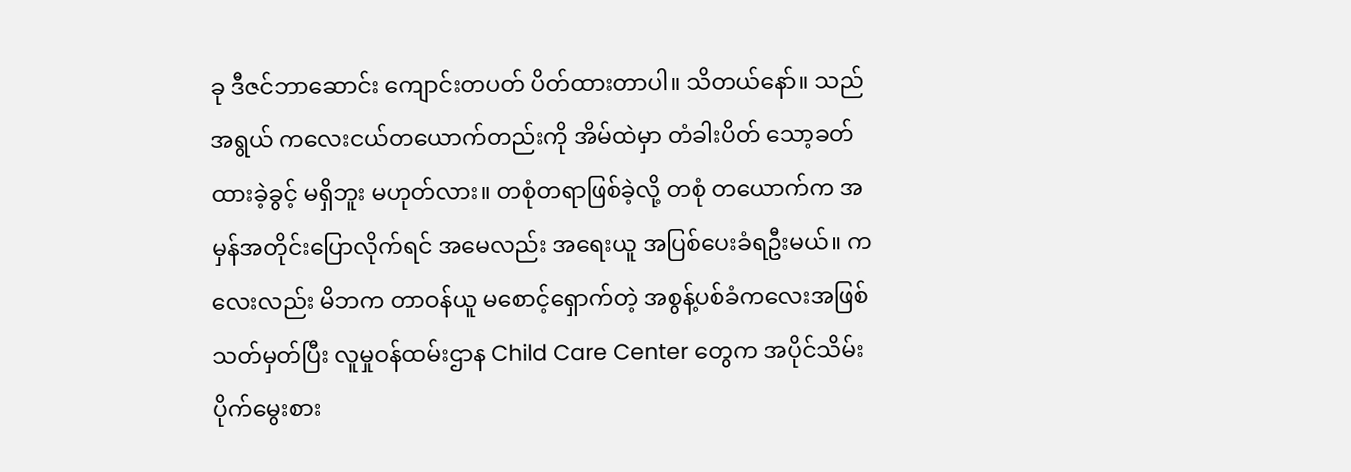ခု ဒီဇင်ဘာဆောင်း ကျောင်းတပတ် ပိတ်ထားတာပါ။ သိတယ်နော်။ သည်အရွယ် ကလေးငယ်တယောက်တည်းကို အိမ်ထဲမှာ တံခါးပိတ် သော့ခတ်ထားခဲ့ခွင့် မရှိဘူး မဟုတ်လား။ တစုံတရာဖြစ်ခဲ့လို့ တစုံ တယောက်က အမှန်အတိုင်းပြောလိုက်ရင် အမေလည်း အရေးယူ အပြစ်ပေးခံရဦးမယ်။ ကလေးလည်း မိဘက တာဝန်ယူ မစောင့်ရှောက်တဲ့ အစွန့်ပစ်ခံကလေးအဖြစ် သတ်မှတ်ပြီး လူမှုဝန်ထမ်းဌာန Child Care Center တွေက အပိုင်သိမ်းပိုက်မွေးစား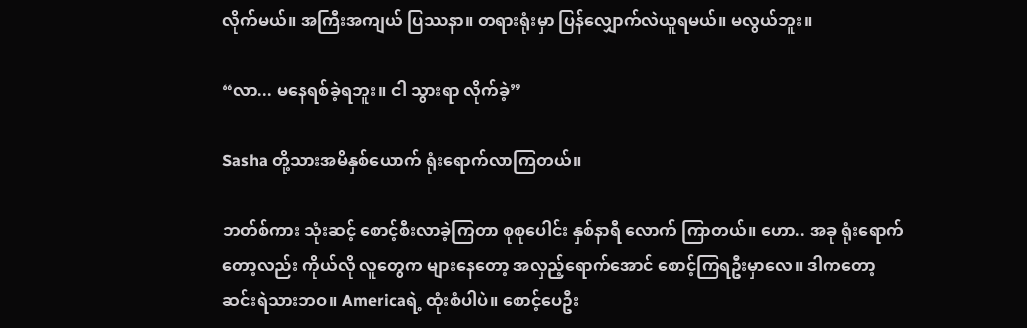လိုက်မယ်။ အကြီးအကျယ် ပြဿနာ။ တရားရုံးမှာ ပြန်လျှောက်လဲယူရမယ်။ မလွယ်ဘူး။

“လာ... မနေရစ်ခဲ့ရဘူး။ ငါ သွားရာ လိုက်ခဲ့”

Sasha တို့သားအမိနှစ်ယောက် ရုံးရောက်လာကြတယ်။

ဘတ်စ်ကား သုံးဆင့် စောင့်စီးလာခဲ့ကြတာ စုစုပေါင်း နှစ်နာရီ လောက် ကြာတယ်။ ဟော.. အခု ရုံးရောက်တော့လည်း ကိုယ်လို လူတွေက များနေတော့ အလှည့်ရောက်အောင် စောင့်ကြရဦးမှာလေ။ ဒါကတော့ ဆင်းရဲသားဘဝ။ Americaရဲ့ ထုံးစံပါပဲ။ စောင့်ပေဦး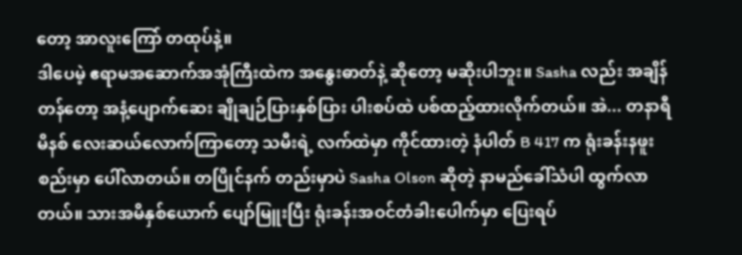တော့ အာလူးကြော် တထုပ်နဲ့။
ဒါပေမဲ့ ဧရာမအဆောက်အအုံကြီးထဲက အနွေးဓာတ်နဲ့ ဆိုတော့ မဆိုးပါဘူး။ Sasha လည်း အချိန်တန်တော့ အနံ့ပျောက်ဆေး ချိုချဉ်ပြားနှစ်ပြား ပါးစပ်ထဲ ပစ်ထည့်ထားလိုက်တယ်။ အဲ... တနာရီ မိနစ် လေးဆယ်လောက်ကြာတော့ သမီးရဲ့ လက်ထဲမှာ ကိုင်ထားတဲ့ နံပါတ် B 417 က ရုံးခန်းနဖူးစည်းမှာ ပေါ်လာတယ်။ တပြိုင်နက် တည်းမှာပဲ Sasha Olson ဆိုတဲ့ နာမည်ခေါ်သံပါ ထွက်လာတယ်။ သားအမိနှစ်ယောက် ပျော်မြူးပြီး ရုံးခန်းအဝင်တံခါးပေါက်မှာ ပြေးရပ်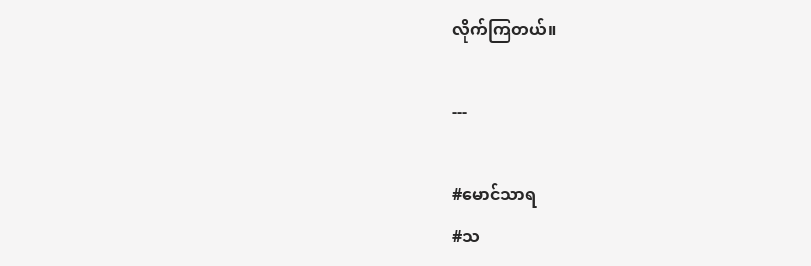လိုက်ကြတယ်။

---

#မောင်သာရ
#သ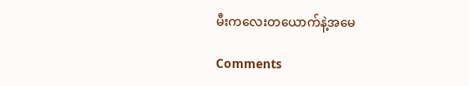မီးကလေးတယောက်နဲ့အမေ

Comments